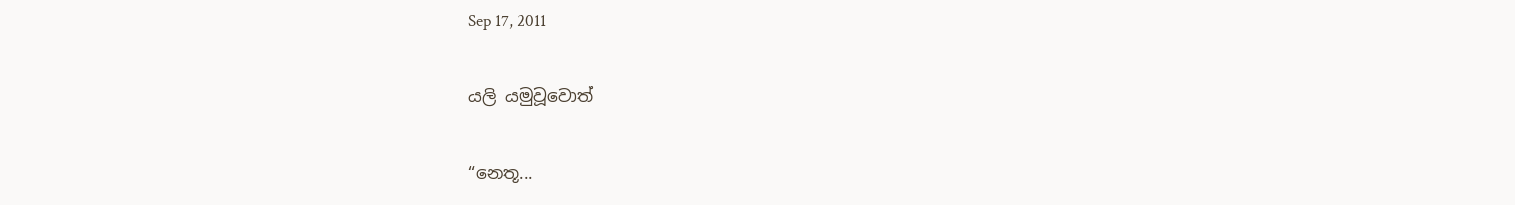Sep 17, 2011

යලි යමුවූවොත්

“නෙතූ...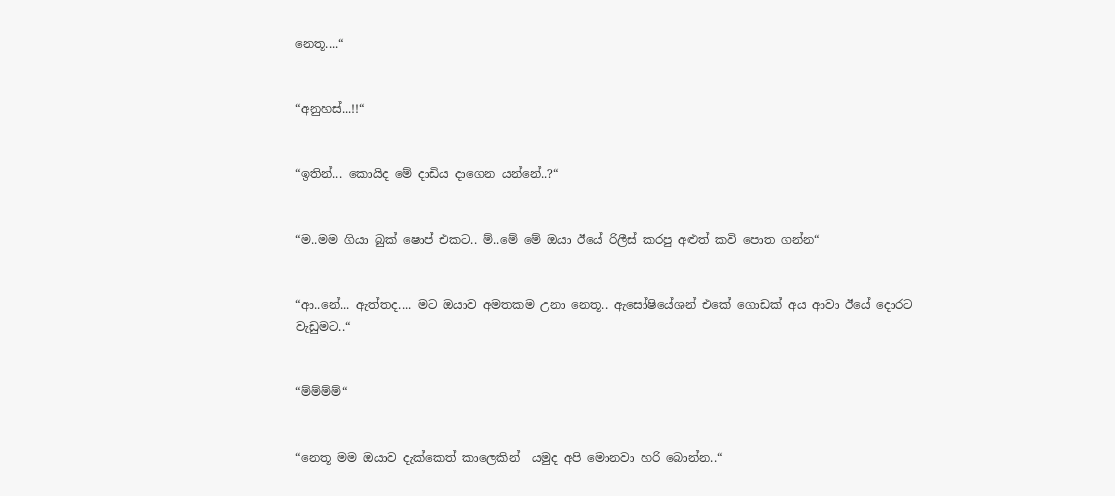නෙතූ....“


“අනුහස්...!!“


“ඉතින්... කොයිද මේ දාඩිය දාගෙන යන්නේ..?“


“ම..මම ගියා බුක් ෂොප් එකට.. ම්..මේ මේ ඔයා ඊයේ රිලීස් කරපු අළුත් කවි පොත ගන්න“


“ආ..නේ... ඇත්තද.... මට ඔයාව අමතකම උනා නෙතූ.. ඇසෝෂියේශන් එකේ ගොඩක් අය ආවා ඊයේ දොරට වැඩුමට..“


“ම්ම්ම්ම්“


“නෙතූ මම ඔයාව දැක්කෙත් කාලෙකින්  යමුද අපි මොනවා හරි බොන්න..“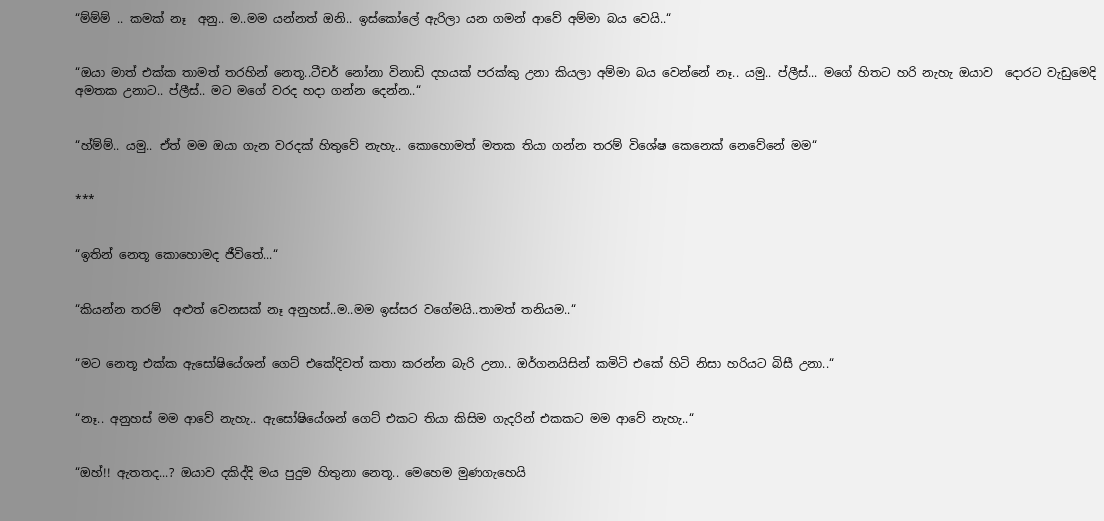“ම්ම්ම් .. කමක් නෑ  අනු.. ම..මම යන්නත් ඔනි.. ඉස්කෝලේ ඇරිලා යන ගමන් ආවේ අම්මා බය වෙයි..“


“ඔයා මාත් එක්ක තාමත් තරහින් නෙතූ..ටීචර් නෝනා විනාඩි දහයක් පරක්කු උනා කියලා අම්මා බය වෙන්නේ නෑ.. යමු.. ප්ලීස්... මගේ හිතට හරි නැහැ ඔයාව  දොරට වැඩුමෙදි අමතක උනාට.. ප්ලීස්.. මට මගේ වරද හදා ගන්න දෙන්න..“


“හ්ම්ම්.. යමු.. ඒත් මම ඔයා ගැන වරදක් හිතුවේ නැහැ.. කොහොමත් මතක තියා ගන්න තරම් විශේෂ කෙනෙක් නෙවේනේ මම“


***


“ඉතින් නෙතූ කොහොමද ජීවිතේ...“


“කියන්න තරම්  අළුත් වෙනසක් නෑ අනුහස්..ම..මම ඉස්සර වගේමයි..තාමත් තනියම..“


“මට නෙතූ එක්ක ඇසෝෂියේශන් ගෙට් එකේදිවත් කතා කරන්න බැරි උනා.. ඔර්ගනයිසින් කමිටි එකේ හිටි නිසා හරියට බිසී උනා..“


“නෑ.. අනුහස් මම ආවේ නැහැ.. ඇසෝෂියේශන් ගෙට් එකට තියා කිසිම ගැදරින් එකකට මම ආවේ නැහැ..“


“ඔහ්!! ඇතතද...? ඔයාව දකිද්දි මය පුදුම හිතුනා නෙතූ.. මෙහෙම මුණගැහෙයි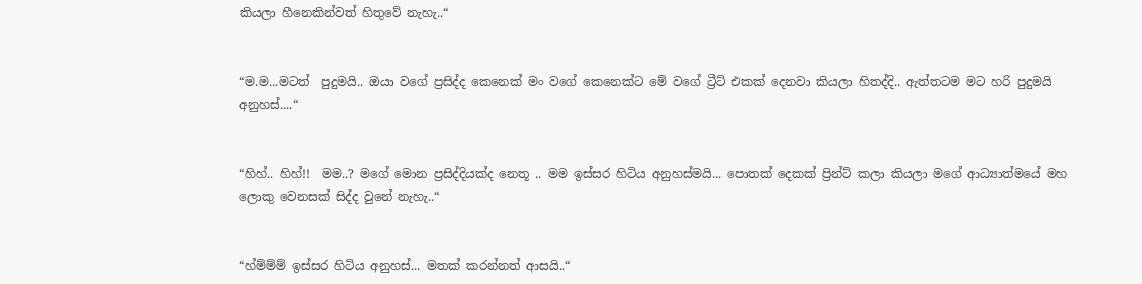කියලා හීනෙකින්වත් හිතුවේ නැහැ..“


“ම.ම...මටත්  පුදුමයි.. ඔයා වගේ ප්‍රසිද්ද කෙනෙක් මං වගේ කෙනෙක්ට මේ වගේ ට්‍රීට් එකක් දෙනවා කියලා හිතද්දි.. ඇත්තටම මට හරි පුදුමයි අනුහස්....“


“හිහ්.. හිහ්!!  මම..? මගේ මොන ප්‍රසිද්දියක්ද නෙතූ .. මම ඉස්සර හිටිය අනුහස්මයි... පොතක් දෙකක් ප්‍රින්ට් කලා කියලා මගේ ආධ්‍යාත්මයේ මහ ලොකු වෙනසක් සිද්ද වුනේ නැහැ..“


“හ්ම්ම්ම් ඉස්සර හිටිය අනුහස්... මතක් කරන්නත් ආසයි..“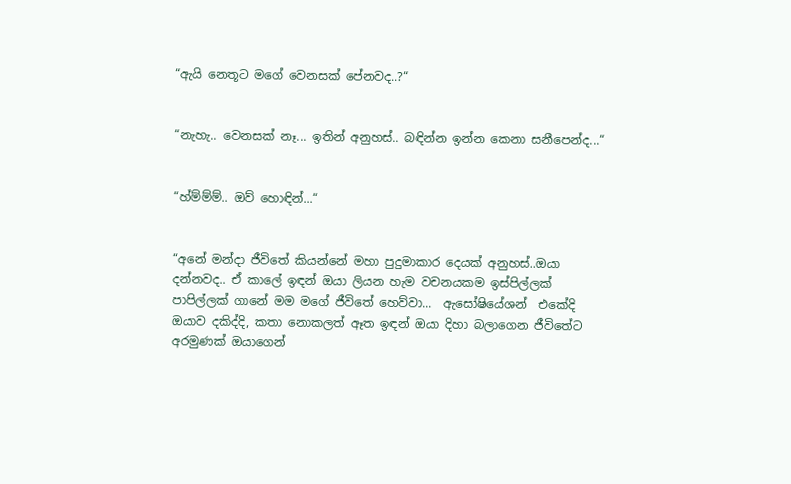“ඇයි නෙතූට මගේ වෙනසක් පේනවද..?“


“නැහැ.. වෙනසක් නෑ... ඉතින් අනුහස්.. බඳින්න ඉන්න කෙනා සනීපෙන්ද...“


“හ්ම්ම්ම්.. ඔව් හොඳින්...“


“අනේ මන්දා ජීවිතේ කියන්නේ මහා පුදුමාකාර දෙයක් අනුහස්..ඔයා දන්නවද.. ඒ කාලේ ඉඳන් ඔයා ලියන හැම වචනයකම ඉස්පිල්ලක් පාපිල්ලක් ගානේ මම මගේ ජීවිතේ හෙව්වා...  ඇසෝෂියේශන්  එකේදි ඔයාව දකිද්දි, කතා නොකලත් ඈත ඉඳන් ඔයා දිහා බලාගෙන ජීවිතේට අරමුණක් ඔයාගෙන්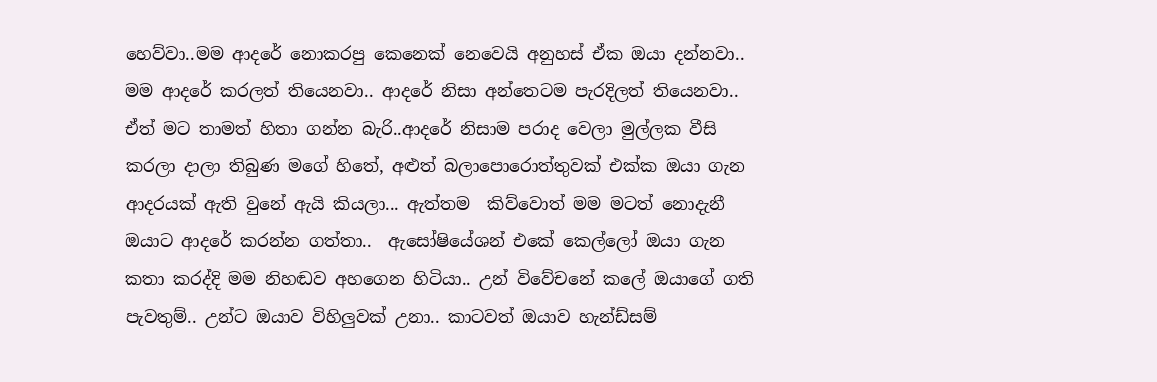හෙව්වා..මම ආදරේ නොකරපු කෙනෙක් නෙවෙයි අනුහස් ඒක ඔයා දන්නවා.. මම ආදරේ කරලත් තියෙනවා.. ආදරේ නිසා අන්තෙටම පැරදිලත් තියෙනවා.. ඒත් මට තාමත් හිතා ගන්න බැරි..ආදරේ නිසාම පරාද වෙලා මුල්ලක වීසි කරලා දාලා තිබුණ මගේ හිතේ, අළුත් බලාපොරොත්තුවක් එක්ක ඔයා ගැන ආදරයක් ඇති වුනේ ඇයි කියලා... ඇත්තම  කිව්වොත් මම මටත් නොදැනී ඔයාට ආදරේ කරන්න ගත්තා..  ඇසෝෂියේශන් එකේ කෙල්ලෝ ඔයා ගැන කතා කරද්දි මම නිහඬව අහගෙන හිටියා.. උන් විවේචනේ කලේ ඔයාගේ ගති පැවතුම්.. උන්ට ඔයාව විහිලුවක් උනා.. කාටවත් ඔයාව හැන්ඩ්සම්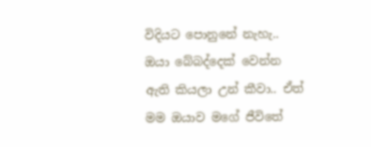විදියට පොනුනේ නැහැ.. ඔයා බේබද්දෙක් වෙන්න ඇති කියලා උන් කීවා.. ඒත් මම ඔයාව මගේ ජීවිතේ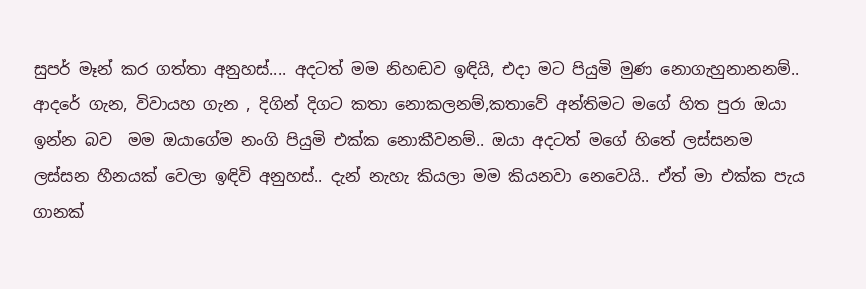සුපර් මෑන් කර ගත්තා අනුහස්.... අදටත් මම නිහඬව ඉඳියි, එදා මට පියුමි මුණ නොගැහුනානනම්.. ආදරේ ගැන, විවායහ ගැන , දිගින් දිගට කතා නොකලනම්,කතාවේ අන්තිමට මගේ හිත පුරා ඔයා ඉන්න බව  මම ඔයාගේම නංගි පියුමි එක්ක නොකීවනම්.. ඔයා අදටත් මගේ හිතේ ලස්සනම ලස්සන හීනයක් වෙලා ඉඳිවි අනුහස්.. දැන් නැහැ කියලා මම කියනවා නෙවෙයි.. ඒත් මා එක්ක පැය ගානක්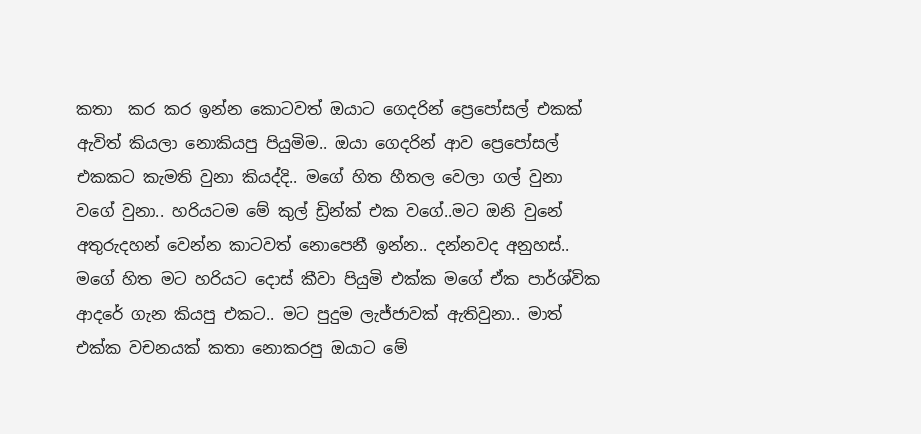කතා  කර කර ඉන්න කොටවත් ඔයාට ගෙදරින් ප්‍රෙපෝසල් එකක් ඇවිත් කියලා නොකියපු පියුමිම.. ඔයා ගෙදරින් ආව ප්‍රෙපෝසල් එකකට කැමති වුනා කියද්දි.. මගේ හිත හීතල වෙලා ගල් වුනා  වගේ වුනා.. හරියටම මේ කුල් ඩ්‍රින්ක් එක වගේ..මට ඔනි වුනේ අතුරුදහන් වෙන්න කාටවත් නොපෙනී ඉන්න.. දන්නවද අනුහස්.. මගේ හිත මට හරියට දොස් කීවා පියුමි එක්ක මගේ ඒක පාර්ශ්වික ආදරේ ගැන කියපු එකට.. මට පුදුම ලැජ්ජාවක් ඇතිවුනා.. මාත් එක්ක වචනයක් කතා නොකරපු ඔයාට මේ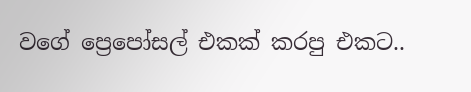වගේ ප්‍රෙපෝසල් එකක් කරපු එකට..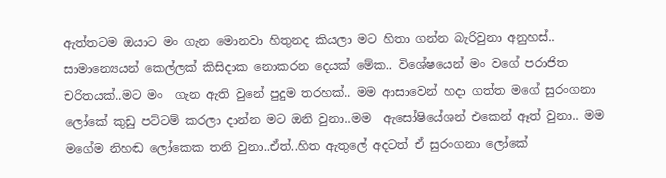ඇත්තටම ඔයාට මං ගැන මොනවා හිතුනද කියලා මට හිතා ගන්න බැරිවුනා අනුහස්.. සාමාන්‍යෙයන් කෙල්ලක් කිසිදාක නොකරන දෙයක් මේක.. විශේෂයෙන් මං වගේ පරාජිත චරිතයක්..මට මං  ගැන ඇති වුනේ පුදුම තරහක්.. මම ආසාවෙන් හදා ගත්ත මගේ සුරංගනා ලෝකේ කුඩු පට්ටම් කරලා දාන්න මට ඔනි වුනා..මම  ඇසෝෂියේශන් එකෙන් ඈත් වුනා.. මම මගේම නිහඬ ලෝකෙක තනි වුනා..ඒත්..හිත ඇතුලේ අදටත් ඒ සුරංගනා ලෝකේ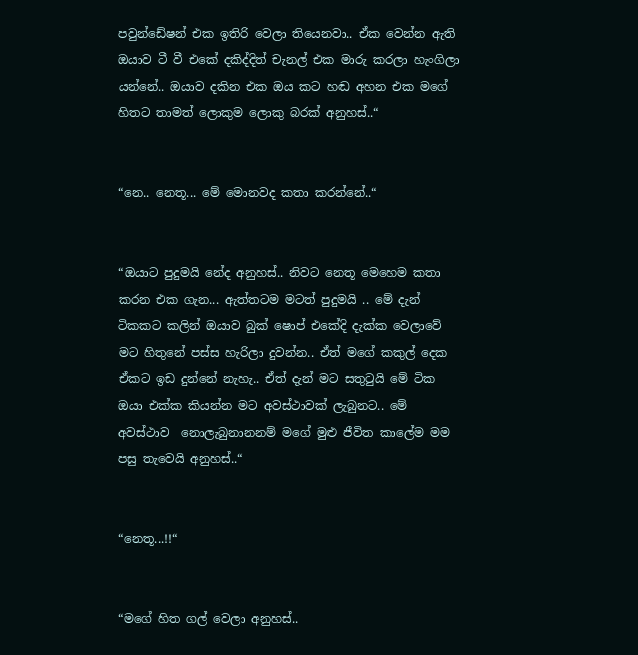පවුන්ඩේෂන් එක ඉතිරි වෙලා තියෙනවා.. ඒක වෙන්න ඇති ඔයාව ටී වී එකේ දකිද්දිත් චැනල් එක මාරු කරලා හැංගිලා යන්නේ.. ඔයාව දකින එක ඔය කට හඬ අහන එක මගේ හිතට තාමත් ලොකුම ලොකු බරක් අනුහස්..“


“නෙ.. නෙතූ... මේ මොනවද කතා කරන්නේ..“


“ඔයාට පුදුමයි නේද අනුහස්.. නිවට නෙතූ මෙහෙම කතා කරන එක ගැන... ඇත්තටම මටත් පුදුමයි .. මේ දැන් ටිකකට කලින් ඔයාව බුක් ෂොප් එකේදි දැක්ක වෙලාවේ මට හිතුනේ පස්ස හැරිලා දුවන්න.. ඒත් මගේ කකුල් දෙක ඒකට ඉඩ දුන්නේ නැහැ.. ඒත් දැන් මට සතුටුයි මේ ටික ඔයා එක්ක කියන්න මට අවස්ථාවක් ලැබුනට.. මේ අවස්ථාව  නොලැබුනානනම් මගේ මුළු ජීවිත කාලේම මම පසු තැවෙයි අනුහස්..“


“නෙතූ...!!“


“මගේ හිත ගල් වෙලා අනුහස්..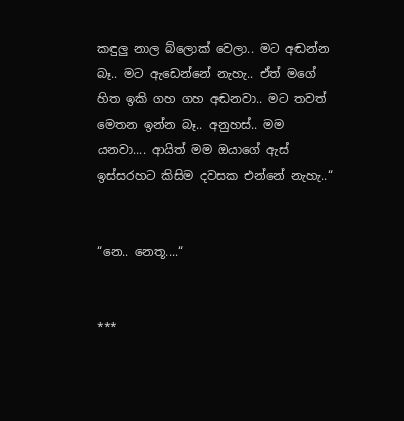කඳුලු නාල බ්ලොක් වෙලා.. මට අඬන්න බෑ.. මට ඇඩෙන්නේ නැහැ.. ඒත් මගේ හිත ඉකි ගහ ගහ අඬනවා.. මට තවත් මෙතන ඉන්න බෑ.. අනුහස්.. මම යනවා.... ආයිත් මම ඔයාගේ ඇස් ඉස්සරහට කිසිම දවසක එන්නේ නැහැ..“


“නෙ.. නෙතූ....“


***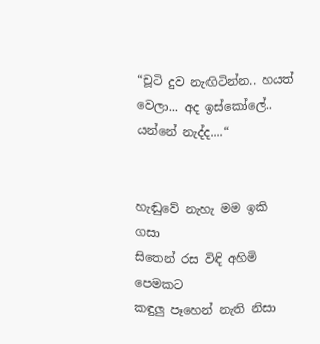“චූටි දුව නැඟිටින්න.. හයත් වෙලා... අද ඉස්කෝලේ.. යන්නේ නැද්ද....“


හැඬුවේ නැහැ මම ඉකි  ගසා
සිතෙන් රස විඳි අහිමි පෙමකට
කඳුලු පෑහෙන් නැති නිසා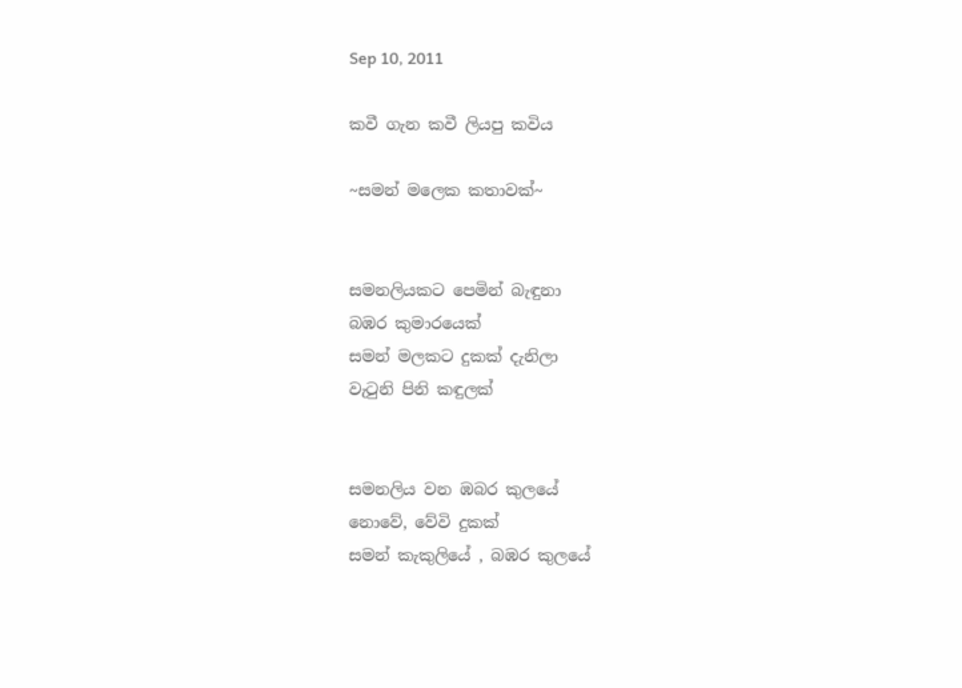Sep 10, 2011

කවී ගැන කවී ලියපු කවිය

~සමන් මලෙක කතාවක්~


සමනලියකට පෙමින් බැඳුනා
බඹර කුමාරයෙක්
සමන් මලකට දුකක් දැනිලා
වැටුනි පිනි කඳුලක්


සමනලිය වන ඹබර කුලයේ
නොවේ, වේවි දුකක්
සමන් කැකුලියේ , බඹර කුලයේ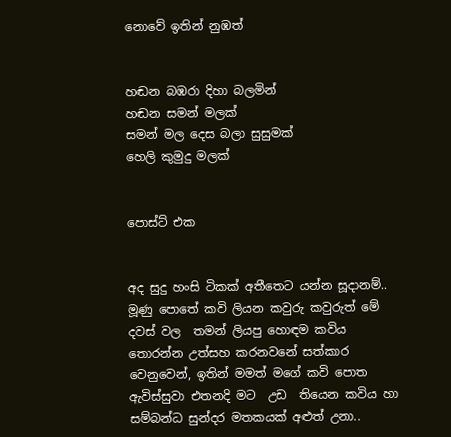නොවේ ඉතින් නුඹත්


හඬන බඹරා දිහා බලමින්
හඬන සමන් මලක්
සමන් මල දෙස බලා සුසුමක්
හෙලි කුමුදු මලක්


පොස්ට් එක


අද සුදු හංසි ටිකක් අතීතෙට යන්න සූදානම්.. මූණු පොතේ කවි ලියන කවුරු කවුරුත් මේ දවස් වල  තමන් ලියපු හොඳම කවිය තොරන්න උත්සහ කරනවනේ සත්කාර වෙනුවෙන්, ඉතින් මමත් මගේ කවි පොත ඇවිස්සුවා එතනදි මට  උඩ  තියෙන කවිය හා සම්බන්ධ සුන්දර මතකයක් අළුත් උනා..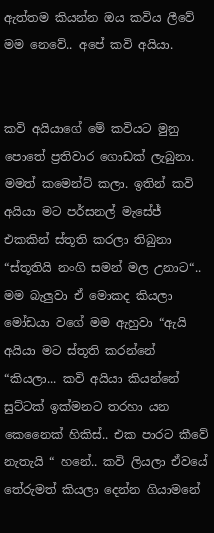ඇත්තම කියන්න ඔය කවිය ලීවේ මම නෙවේ.. අපේ කවි අයියා.


කවි අයියාගේ මේ කවියට මුනු පොතේ ප්‍රතිවාර ගොඩක් ලැබුනා. මමත් කමෙන්ට් කලා. ඉතින් කවි අයියා මට පර්සනල් මැසේජ් එකකින් ස්තූති කරලා තිබුනා  “ස්තූතියි නංගි සමන් මල උනාට“..  මම බැලුවා ඒ මොකද කියලා මෝඩයා වගේ මම ඇහුවා “ඇයි අයියා මට ස්තූති කරන්නේ “කියලා... කවි අයියා කියන්නේ සුට්ටක් ඉක්මනට තරහා යන කෙනෛක් හිකිස්.. එක පාරට කීවේ නැතැයි “ හනේ.. කවි ලියලා ඒවයේ තේරුමත් කියලා දෙන්න ගියාමනේ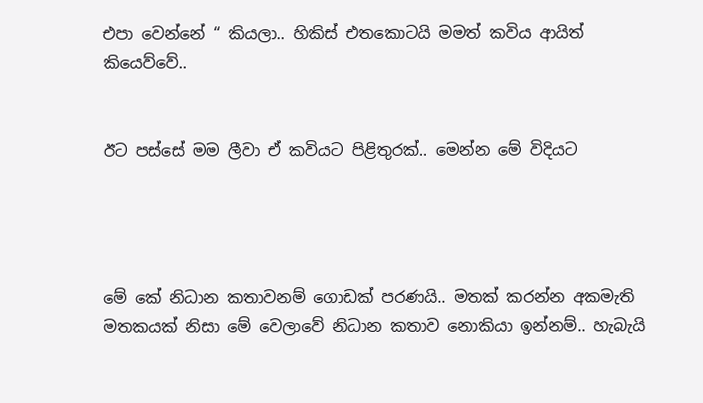එපා වෙන්නේ “ කියලා.. හිකිස් එතකොටයි මමත් කවිය ආයිත් කියෙව්වේ..


ඊට පස්සේ මම ලීවා ඒ කවියට පිළිතුරක්.. මෙන්න මේ විදියට




මේ කේ නිධාන කතාවනම් ගොඩක් පරණයි.. මතක් කරන්න අකමැති මතකයක් නිසා මේ වෙලාවේ නිධාන කතාව නොකියා ඉන්නම්.. හැබැයි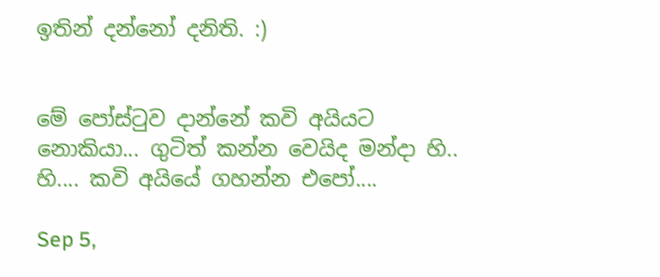ඉතින් දන්නෝ දනිති. :)


මේ පෝස්ටුව දාන්නේ කවි අයියට නොකියා... ගුටිත් කන්න වෙයිද මන්දා හි.. හි.... කවි අයියේ ගහන්න එපෝ....

Sep 5,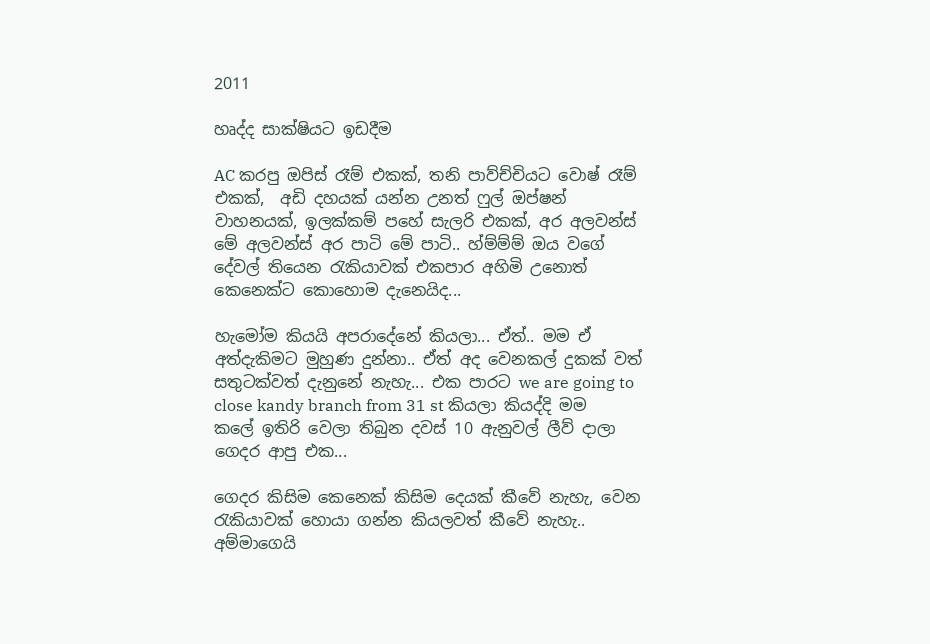2011

හෘද්ද සාක්ෂියට ඉඩදීම

AC කරපු ඔපිස් රෑම් එකක්, තනි පාව්ච්චියට වොෂ් රෑම් එකක්,  අඩි දහයක් යන්න උනත් ෆුල් ඔප්ෂන් වාහනයක්, ඉලක්කම් පහේ සැලරි එකක්, අර අලවන්ස් මේ අලවන්ස් අර පාටි මේ පාටි.. හ්ම්ම්ම් ඔය වගේ දේවල් තියෙන රැකියාවක් එකපාර අහිමි උනොත් කෙනෙක්ට කොහොම දැනෙයිද...

හැමෝම කියයි අපරාදේනේ කියලා... ඒත්.. මම ඒ අත්දැකිමට මුහුණ දුන්නා.. ඒත් අද වෙනකල් දුකක් වත් සතුටක්වත් දැනුනේ නැහැ... එක පාරට we are going to close kandy branch from 31 st කියලා කියද්දි මම කලේ ඉතිරි වෙලා තිබුන දවස් 10 ඇනුවල් ලීව් දාලා ගෙදර ආපු එක...

ගෙදර කිසිම කෙනෙක් කිසිම දෙයක් කීවේ නැහැ, වෙන රැකියාවක් හොයා ගන්න කියලවත් කීවේ නැහැ.. අම්මාගෙයි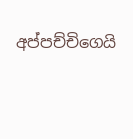අප්පච්චිගෙයි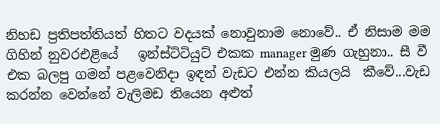නිහඩ ප්‍රතිපත්තියත් හිතට වදයක් නොවුනාම නොවේ.. ඒ නිසාම මම ගිහින් නුවරඑළියේ   ඉන්ස්ටිටියුට් එකක manager මුණ ගැහුනා.. සී වී එක බලපු ගමන් පළවෙනිදා ඉඳන් වැඩට එන්න කියලයි  කීවේ...වැඩ කරන්න වෙන්නේ වැලිමඩ තියෙන අළුත්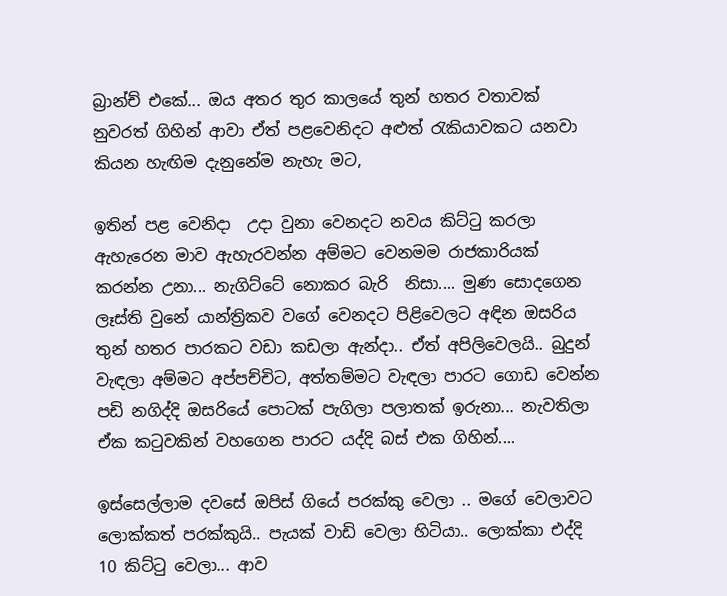බ්‍රාන්ච් එකේ... ඔය අතර තුර කාලයේ තුන් හතර වතාවක් නුවරත් ගිහින් ආවා ඒත් පළවෙනිදට අළුත් රැකියාවකට යනවා කියන හැඟිම දැනුනේම නැහැ මට,

ඉතින් පළ වෙනිදා  උදා වුනා වෙනදට නවය කිට්ටු කරලා ඇහැරෙන මාව ඇහැරවන්න අම්මට වෙනමම රාජකාරියක් කරන්න උනා... නැගිට්ටේ නොකර බැරි  නිසා.... මුණ සොදගෙන ලෑස්ති වුනේ යාන්ත්‍රිකව වගේ වෙනදට පිළිවෙලට අඳින ඔසරිය තුන් හතර පාරකට වඩා කඩලා ඇන්දා.. ඒත් අපිලිවෙලයි.. බුදුන් වැඳලා අම්මට අප්පච්චිට, අත්තම්මට වැඳලා පාරට ගොඩ වෙන්න පඩි නගිද්දි ඔසරියේ පොටක් පැගිලා පලාතක් ඉරුනා... නැවතිලා ඒක කටුවකින් වහගෙන පාරට යද්දි බස් එක ගිහින්....

ඉස්සෙල්ලාම දවසේ ඔපිස් ගියේ පරක්කු වෙලා .. මගේ වෙලාවට ලොක්කත් පරක්කුයි.. පැයක් වාඩි වෙලා හිටියා.. ලොක්කා එද්දි 10 කිට්ටු වෙලා... ආව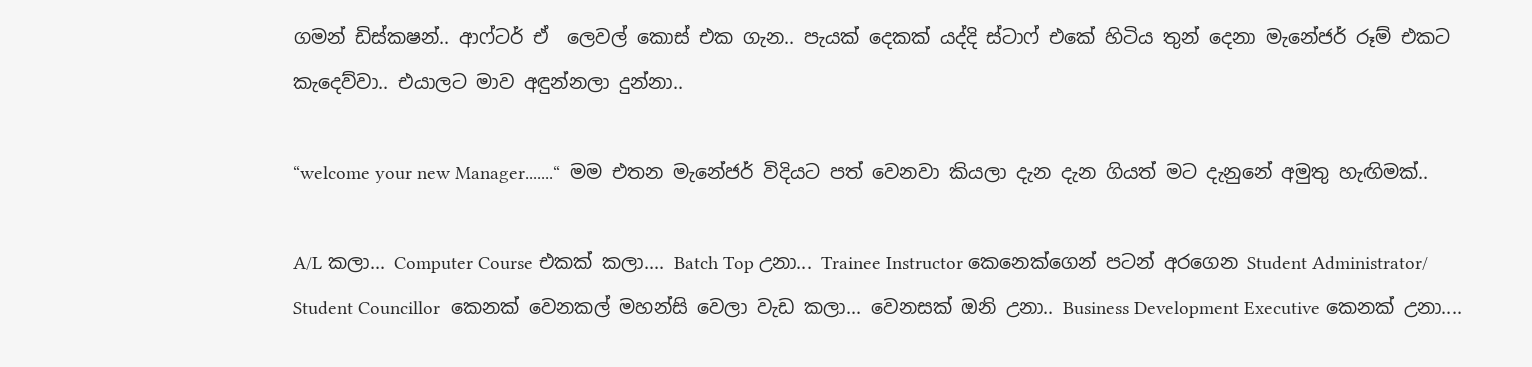ගමන් ඩිස්කෂන්.. ආෆ්ටර් ඒ  ලෙවල් කොස් එක ගැන.. පැයක් දෙකක් යද්දි ස්ටාෆ් එකේ හිටිය තුන් දෙනා මැනේජර් රූම් එකට කැදෙව්වා.. එයාලට මාව අඳුන්නලා දුන්නා..

“welcome your new Manager.......“  මම එතන මැනේජර් විදියට පත් වෙනවා කියලා දැන දැන ගියත් මට දැනුනේ අමුතු හැඟිමක්..

A/L කලා... Computer Course එකක් කලා.... Batch Top උනා... Trainee Instructor කෙනෙක්ගෙන් පටන් අරගෙන Student Administrator/ Student Councillor  කෙනක් වෙනකල් මහන්සි වෙලා වැඩ කලා... වෙනසක් ඔනි උනා.. Business Development Executive කෙනක් උනා....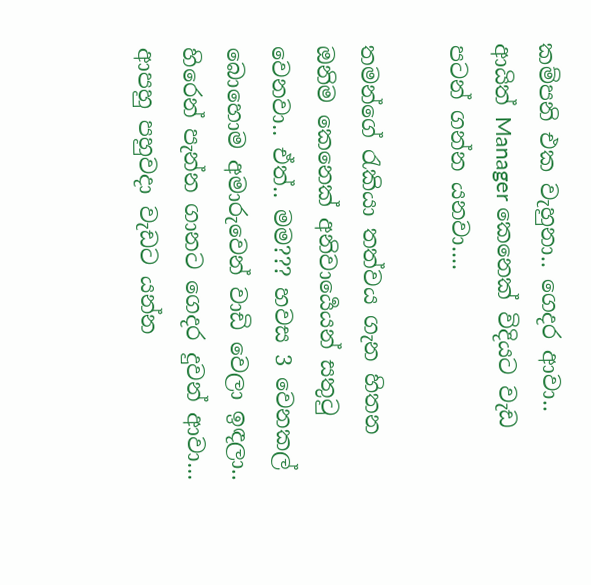කම්පනි එක වැහුනා.. ගෙදර ආවා.. ආයිත් Manager කෙනෙක් විදියට වැඩ පටන් ගන්න යනවා....

තමන්ගේ රැකියා තත්වය ගැන හිතන ඔනිම කෙනෙක් අනිවාර්‍යෙයන් සතුටු වෙනවා.. ඒත්.. මම??? හවස 3 වෙනකල් බොහොම අමාරුවෙන් වාඩි වෙලා ඉඳලා.. හිරෙන් පැන්න ගානට ගෙදර දුවන් ආවා... ආපහු පහුවදා වැඩට යන්න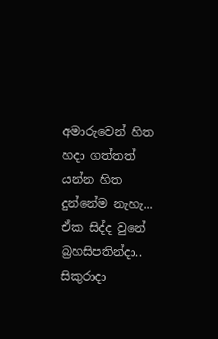අමාරුවෙන් හිත හදා ගත්තත් යන්න හිත දුන්නේම නැහැ... ඒක සිද්ද වුනේ බ්‍රහසිපතින්දා.. සිකුරාදා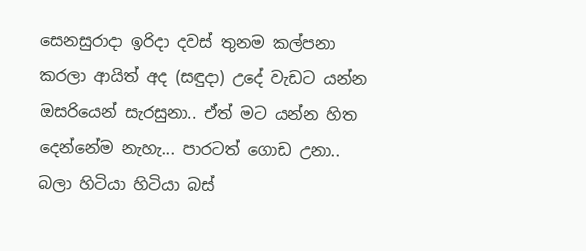සෙනසුරාදා ඉරිදා දවස් තුනම කල්පනා කරලා ආයිත් අද (සඳුදා) උදේ වැඩට යන්න ඔසරියෙන් සැරසුනා.. ඒත් මට යන්න හිත දෙන්නේම නැහැ... පාරටත් ගොඩ උනා.. බලා හිටියා හිටියා බස්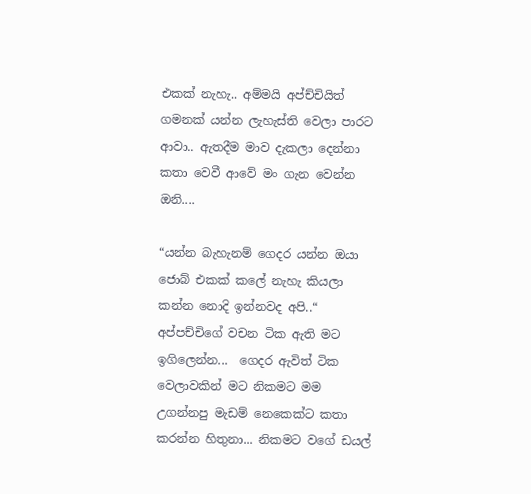එකක් නැහැ.. අම්මයි අප්ච්චියිත් ගමනක් යන්න ලැහැස්ති වෙලා පාරට ආවා.. ඇතදීම මාව දැකලා දෙන්නා කතා වෙවී ආවේ මං ගැන වෙන්න ඔනි....

“යන්න බැහැනම් ගෙදර යන්න ඔයා ජොබ් එකක් කලේ නැහැ කියලා කන්න නොදි ඉන්නවද අපි..“ අප්පච්චිගේ වචන ටික ඇති මට ඉගිලෙන්න...  ගෙදර ඇවිත් ටික වෙලාවකින් මට නිකමට මම උගන්නපු මැඩම් නෙකෙක්ට කතා කරන්න හිතුනා... නිකමට වගේ ඩයල්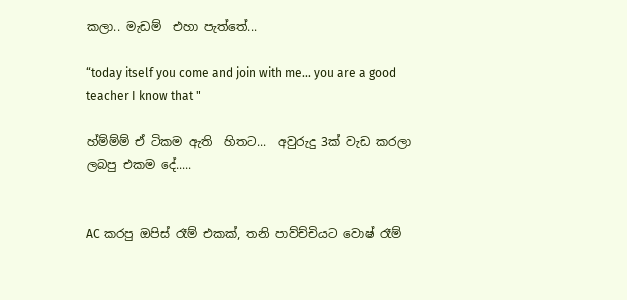කලා.. මැඩම්  එහා පැත්තේ...

“today itself you come and join with me... you are a good teacher I know that "

හ්ම්ම්ම් ඒ ටිකම ඇති  හිතට...  අවුරුදු 3ක් වැඩ කරලා ලබපු එකම දේ.....


AC කරපු ඔපිස් රෑම් එකක්, තනි පාව්ච්චියට වොෂ් රෑම්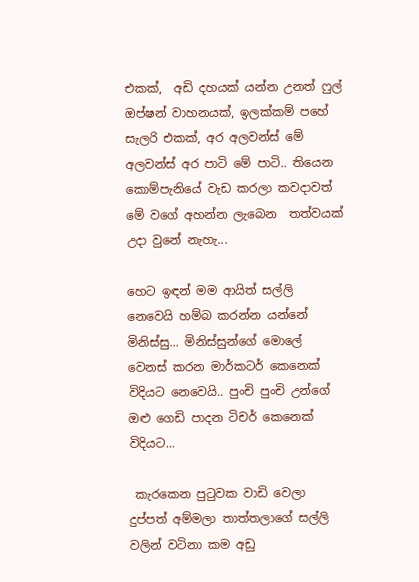එකක්,  අඩි දහයක් යන්න උනත් ෆුල් ඔප්ෂන් වාහනයක්, ඉලක්කම් පහේ සැලරි එකක්, අර අලවන්ස් මේ අලවන්ස් අර පාටි මේ පාටි.. තියෙන කොම්පැනියේ වැඩ කරලා කවදාවත් මේ වගේ අහන්න ලැබෙන  තත්වයක් උදා වුනේ නැහැ...

හෙට ඉඳන් මම ආයිත් සල්ලි නෙවෙයි හම්බ කරන්න යන්නේ මිනිස්සු... මිනිස්සුන්ගේ මොලේ වෙනස් කරන මාර්කටර් කෙනෙක් විදියට නෙවෙයි.. පුංචි පුංචි උන්ගේ ඔළු ගෙඩි පාදන ටිචර් කෙනෙක් විදියට...

 කැරකෙන පුටුවක වාඩි වෙලා දුප්පත් අම්මලා තාත්තලාගේ සල්ලි වලින් වටිනා කම අඩු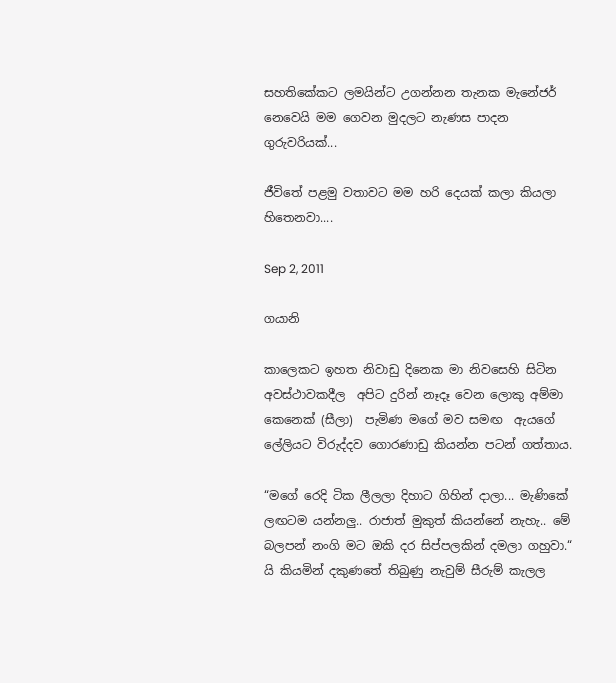සහතිකේකට ලමයින්ට උගන්නන තැනක මැනේජර්  නෙවෙයි මම ගෙවන මුදලට නැණස පාදන ගුරුවරියක්...

ජීවිතේ පළමු වතාවට මම හරි දෙයක් කලා කියලා හිතෙනවා....

Sep 2, 2011

ගයානි

කාලෙකට ඉහත නිවාඩු දිනෙක මා නිවසෙහි සිටින අවස්ථාවකදීල  අපිට දුරින් නෑදෑ වෙන ලොකු අම්මා කෙනෙක් (සීලා)  පැමිණ මගේ මව සමඟ  ඇයගේ ලේලියට විරුද්දව ගොරණාඩු කියන්න පටන් ගත්තාය.

“මගේ රෙදි ටික ලීලලා දිහාට ගිහින් දාලා... මැණිකේ ලඟටම යන්නලු.. රාජාත් මුකුත් කියන්නේ නැහැ.. මේ බලපන් නංගි මට ඔකි දර සිප්පලකින් දමලා ගහුවා.“  යි කියමින් දකුණතේ තිබුණු නැවුම් සීරුම් කැලල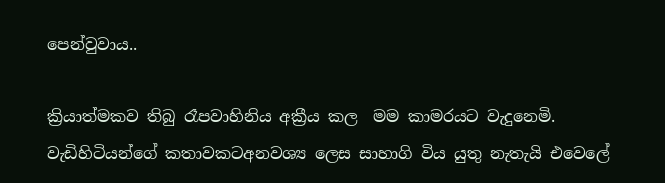පෙන්වුවාය..

ක්‍රියාත්මකව තිබු රෑපවාහිනිය අක්‍රීය කල  මම කාමරයට වැදුනෙමි. වැඩිහිටියන්ගේ කතාවකටඅනවශ්‍ය ලෙස සාහාගි විය යුතු නැතැයි එවෙලේ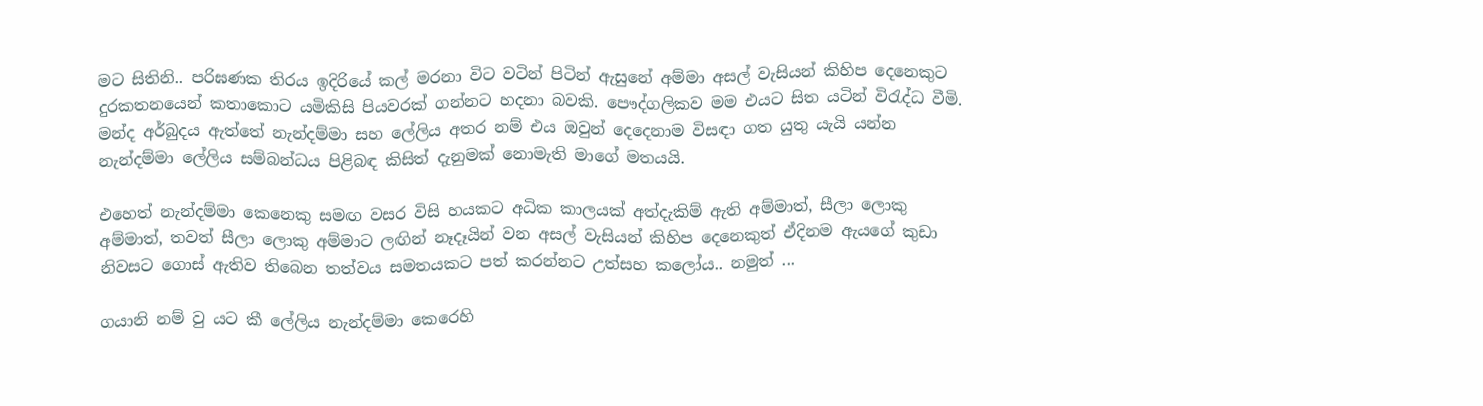මට සිතිනි.. පරිඝණක තිරය ඉදිරියේ කල් මරනා විට වටින් පිටින් ඇසුනේ අම්මා අසල් වැසියන් කිහිප දෙනෙකුට දුරකතනයෙන් කතාකොට යමිකිසි පියවරක් ගන්නට හදනා බවකි. පෞද්ගලිකව මම එයට සිත යටින් විරැද්ධ වීමි. මන්ද අර්බුදය ඇත්තේ නැන්දම්මා සහ ලේලිය අතර නම් එය ඔවුන් දෙදෙනාම විසඳා ගත යුතු යැයි යන්න නැන්දම්මා ලේලිය සම්බන්ධය පිළිබඳ කිසිත් දැනුමක් නොමැති මාගේ මතයයි.

එහෙත් නැන්දම්මා කෙනෙකු සමඟ වසර විසි හයකට අධික කාලයක් අත්දැකිම් ඇති අම්මාත්, සීලා ලොකු අම්මාත්, තවත් සීලා ලොකු අම්මාට ලඟින් නෑදෑයින් වන අසල් වැසියන් කිහිප දෙනෙකුත් ඒදිනම ඇයගේ කුඩා නිවසට ගොස් ඇතිව තිබෙන තත්වය සමතයකට පත් කරන්නට උත්සහ කලෝය.. නමුත් ...

ගයානි නම් වු යට කී ලේලිය නැන්දම්මා කෙරෙහි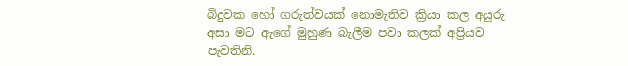බිදුවක හෝ ගරුත්වයක් නොමැතිව ක්‍රියා කල අයුරු අසා මට ඇගේ මුහුණ බැලීම පවා කලක් අප්‍රියව පැවතිනි.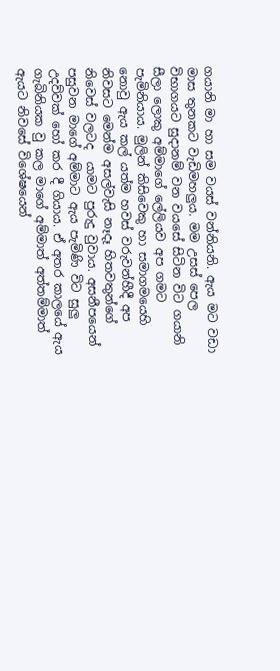ගයානි මා හා සම වයස් වන්නියනි. ඇය මට වඩා මාස තුනකට වැඩිමහලුය. මම උසස් පෙල විභාගයට සුදානම් වන වයසේ සිටින විට ගයානි සීලා ලොකු අම්මාගේ ලේලියව අප ගමට පැමිනියාය. මුලින් කිසිවෙකු හා සමාගමයෙහි නොවු ඇය කල් යත්ම හවස් වරුවන්හීදී අප නිවසට මෙන්ම අසල්වැසි නෑදෑ හිතවතුන්ගේ නිවෙස් වලටද  යාමට පුරුදු වුවාය. අසනීපයෙන් පසුවන මාගේ අම්මාට ඇය පැමිණි විට සුලු උදව්වක් හෝ කර දී ගියාය. ඒ අතර කාලයේ ඇය ගැබිනියක වු කල මාගේ අම්මාත් අත්තම්මාත් ඇයට නිවසේ විශේෂයෙන්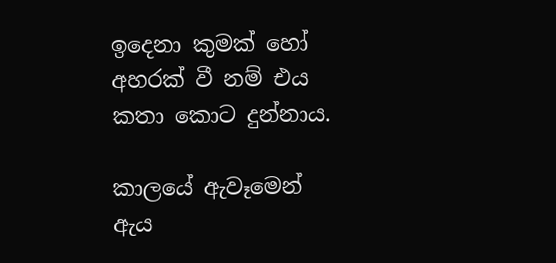ඉදෙනා කුමක් හෝ අහරක් වී නම් එය කතා කොට දුන්නාය.

කාලයේ ඇවෑමෙන් ඇය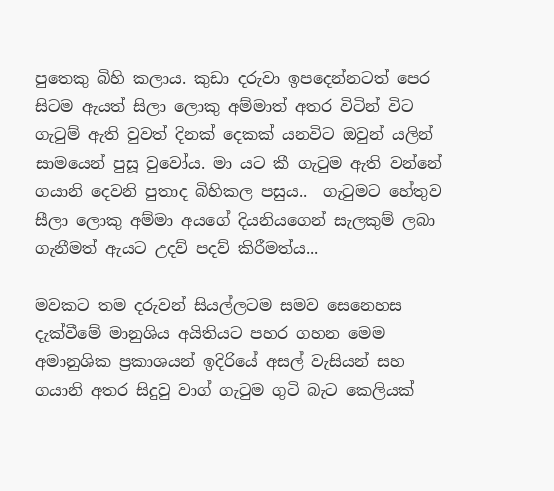පුතෙකු බිහි කලාය. කුඩා දරුවා ඉපදෙන්නටත් පෙර සිටම ඇයත් සිලා ලොකු අම්මාත් අතර විටින් විට ගැටුම් ඇති වුවත් දිනක් දෙකක් යනවිට ඔවුන් යලින් සාමයෙන් පුසූ වුවෝය. මා යට කී ගැටුම ඇති වන්නේ ගයානි දෙවනි පුතාද බිහිකල පසුය..  ගැටුමට හේතුව සීලා ලොකු අම්මා අයගේ දියනියගෙන් සැලකුම් ලබා ගැනීමත් ඇයට උදව් පදව් කිරීමත්ය...

මවකට තම දරුවන් සියල්ලටම සමව සෙනෙහස දැක්වීමේ මානුශිය අයිතියට පහර ගහන මෙම අමානුශික ප්‍රකාශයන් ඉදිරියේ අසල් වැසියන් සහ ගයානි අතර සිදුවු වාග් ගැටුම ගුටි බැට කෙලියක්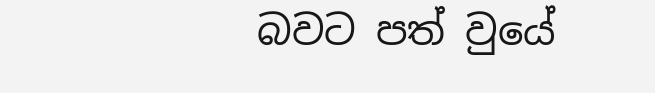බවට පත් වුයේ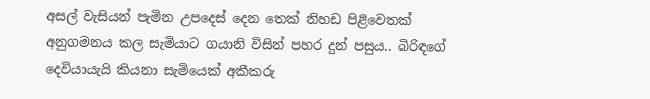අසල් වැසියන් පැමින උපදෙස් දෙන තෙක් නිහඩ පිළිවෙතක් අනුගමනය කල සැමියාට ගයානි විසින් පහර දුන් පසුය.. බිරිඳගේ දෙවියායැයි කියනා සැමියෙක් අකීකරු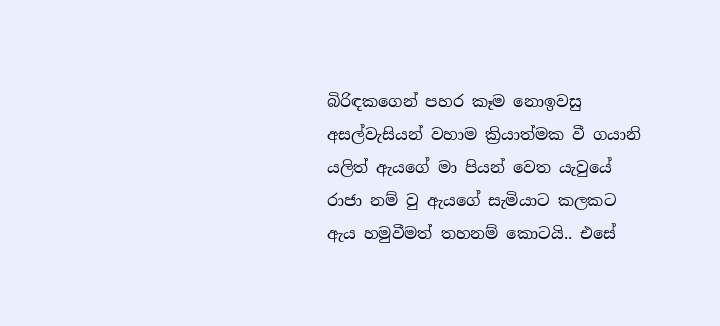බිරිඳකගෙන් පහර කෑම නොඉවසු අසල්වැසියන් වහාම ක්‍රියාත්මක වී ගයානි යලිත් ඇයගේ මා පියන් වෙත යැවුයේ රාජා නම් වු ඇයගේ සැමියාට කලකට ඇය හමුවීමත් තහනම් කොටයි.. එසේ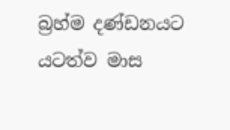බ්‍රහ්ම දණ්ඩනයට යටත්ව මාස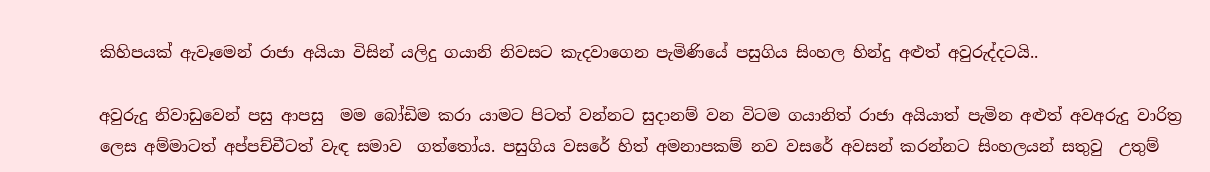කිහිපයක් ඇවෑමෙන් රාජා අයියා විසින් යලිදු ගයානි නිවසට කැදවාගෙන පැමිණියේ පසුගිය සිංහල හින්දු අළුත් අවුරුද්දටයි..

අවුරුදු නිවාඩුවෙන් පසු ආපසු  මම බෝඩිම කරා යාමට පිටත් වන්නට සුදානම් වන විටම ගයානිත් රාජා අයියාත් පැමින අළුත් අවඅරුදු වාරිත්‍ර ලෙස අම්මාටත් අප්පච්චීටත් වැඳ සමාව  ගත්තෝය. පසුගිය වසරේ හිත් අමනාපකම් නව වසරේ අවසන් කරන්නට සිංහලයන් සතුවු  උතුම්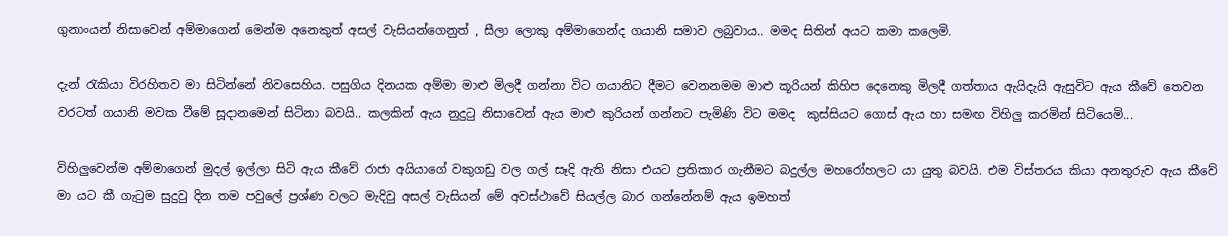ගුනාංයන් නිසාවෙන් අම්මාගෙන් මෙන්ම අනෙකුත් අසල් වැසියන්ගෙනුත් , සීලා ලොකු අම්මාගෙන්ද ගයානි සමාව ලබුවාය.. මමද සිතින් අයට කමා කලෙමි.

දැන් රැකියා විරහිතව මා සිටින්නේ නිවසෙහිය. පසුගිය දිනයක අම්මා මාළු මිලදී ගන්නා විට ගයානිට දීමට වෙනනමම මාළු කූරියන් කිහිප දෙනෙකු මිලදී ගත්තාය ඇයිදැයි ඇසුවිට ඇය කීවේ තෙවන වරටත් ගයානි මවක වීමේ සූදානමෙන් සිටිනා බවයි.. කලකින් ඇය නුදුටු නිසාවෙන් ඇය මාළු කුරියන් ගන්නට පැමිණි විට මමද  කුස්සියට ගොස් ඇය හා සමඟ විහිලු කරමින් සිටියෙමි...

විහිලුවෙන්ම අම්මාගෙන් මුදල් ඉල්ලා සිටි ඇය කීවේ රාජා අයියාගේ වකුගඩු වල ගල් සෑදි ඇති නිසා එයට ප්‍රතිකාර ගැනීමට බදුල්ල මහරෝහලට යා යුතු බවයි. එම විස්තරය කියා අනතුරුව ඇය කීවේ මා යට කී ගැටුම සුදුවු දින තම පවුලේ ප්‍රශ්ණ වලට මැදිවු අසල් වැසියන් මේ අවස්ථාවේ සියල්ල බාර ගන්නේනම් ඇය ඉමහත්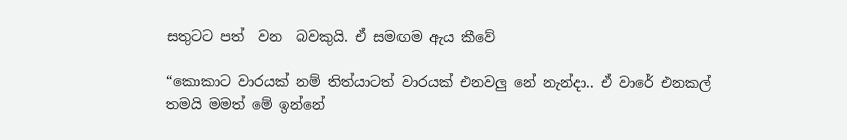සතුටට පත්  වන  බවකුයි. ඒ සමඟම ඇය කීවේ

“කොකාට වාරයක් නම් තිත්යාටත් වාරයක් එනවලු නේ නැන්දා.. ඒ වාරේ එනකල් තමයි මමත් මේ ඉන්නේ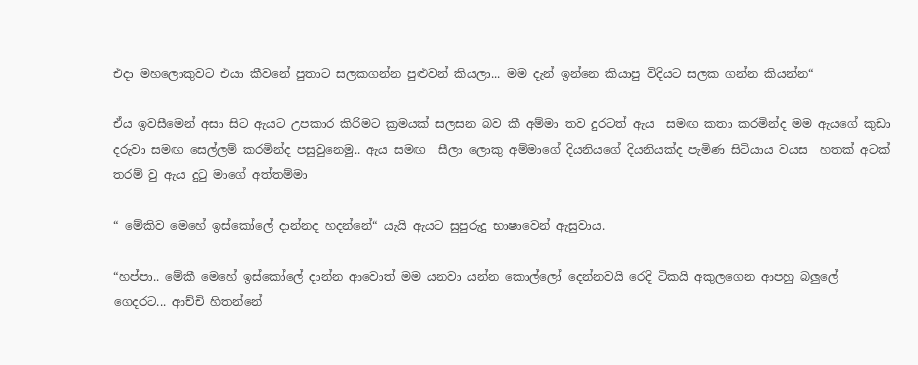එදා මහලොකුවට එයා කීවනේ පුතාට සලකගන්න පුළුවන් කියලා... මම දැන් ඉන්නෙ කියාපු විදියට සලක ගන්න කියන්න“

ඒය ඉවසීමෙන් අසා සිට ඇයට උපකාර කිරිමට ක්‍රමයක් සලසන බව කී අම්මා තව දුරටත් ඇය  සමඟ කතා කරමින්ද මම ඇයගේ කුඩා දරුවා සමඟ සෙල්ලම් කරමින්ද පසුවුනෙමු.. ඇය සමඟ  සීලා ලොකු අම්මාගේ දියනියගේ දියනියක්ද පැමිණ සිටියාය වයස  හතක් අටක් තරම් වු ඇය දුටු මාගේ අත්තම්මා

“ මේකිව මෙහේ ඉස්කෝලේ දාන්නද හදන්නේ“ යැයි ඇයට සුපුරුදු භාෂාවෙන් ඇසුවාය.

“හප්පා.. මේකී මෙහේ ඉස්කෝලේ දාන්න ආවොත් මම යනවා යන්න කොල්ලෝ දෙන්නවයි රෙදි ටිකයි අකුලගෙන ආපහු බලුලේ ගෙදරට... ආච්චි හිතන්නේ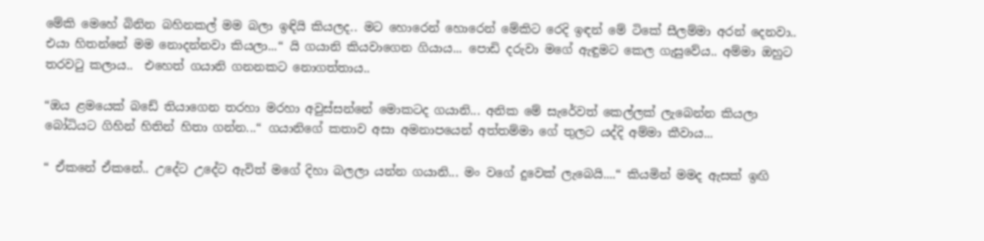මේකි මෙහේ බිනින බහිනකල් මම බලා ඉඳියි කියලද.. මට හොරෙන් හොරෙන් මේකිට රෙදි ඉඳන් මේ ටිකේ සීලම්මා අරන් දෙනවා.. එයා හිතන්නේ මම නොදන්නවා කියලා...“ යි ගයානි කියවාගෙන ගියාය... පොඩි දරුවා මගේ ඇඳුමට කෙල ගැසුවේය.. අම්මා ඔහුට තරවටු කලාය..  එහෙත් ගයානි ගනනකට නොගත්තාය..

“ඔය ළමයෙක් බඩේ තියාගෙන තරහා මරහා අවුස්සන්නේ මොකටද ගයානි... අනික මේ සැරේවත් කෙල්ලක් ලැබෙන්න කියලා බෝධියට ගිහින් හිතින් හිතා ගන්න...“ ගයානිගේ කතාව අසා අමනාපයෙන් අත්තම්මා ගේ තුලට යද්දි අම්මා කීවාය...

“ ඒකනේ ඒකනේ.. උදේට උදේට ඇවිත් මගේ දිහා බලලා යන්න ගයානි... මං වගේ දුවෙක් ලැබෙයි....“ කියමින් මමද ඇසක් ඉඟි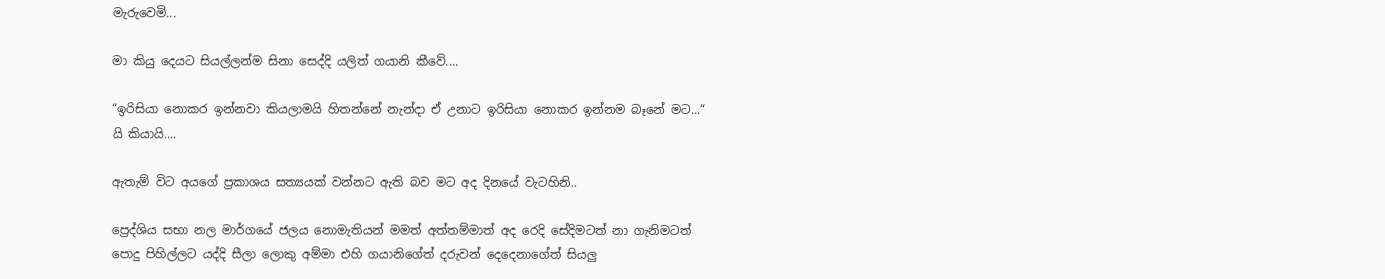මැරුවෙමි...

මා කියු දෙයට සියල්ලන්ම සිනා සෙද්දි යලිත් ගයානි කීවේ....

“ඉරිසියා නොකර ඉන්නවා කියලාමයි හිතන්නේ නැන්දා ඒ උනාට ඉරිසියා නොකර ඉන්නම බෑනේ මට...“  යි කියායි....

ඇතැම් විට අයගේ ප්‍රකාශය සත්‍යයක් වන්නට ඇති බව මට අද දිනයේ වැටහිනි..

ප්‍රෙද්ශිය සභා නල මාර්ගයේ ජලය නොමැතියන් මමත් අත්තම්මාත් අද රෙදි සේදිමටත් නා ගැනිමටත් පොදු පිහිල්ලට යද්දි සීලා ලොකු අම්මා එහි ගයානිගේත් දරුවන් දෙදෙනාගේත් සියලු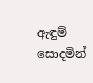ඇඳුම් සොදමින්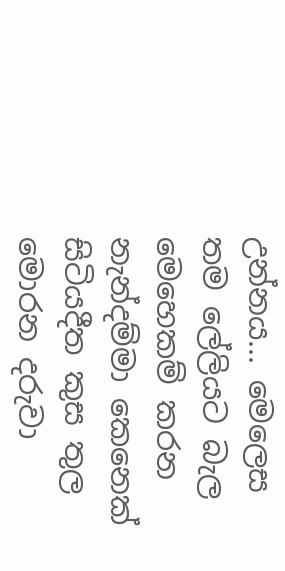උන්නය... මෙලෙස තම ලේලියට බැල මෙහෙකම් කරන නැන්දම්මා කෙනෙක් සිටියදීත කුස තුල මොරන දරුවා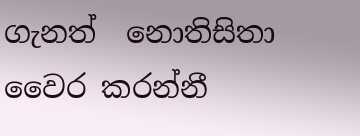ගැනත්  නොතිසිතා වෛර කරන්නී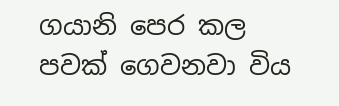ගයානි පෙර කල පවක් ගෙවනවා විය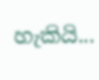හැකියි...